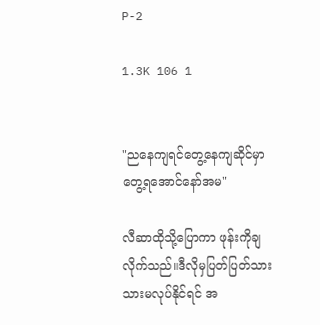P-2

1.3K 106 1


"ညနေကျရင်တွေ့နေကျဆိုင်မှာတွေ့ရအောင်နော်အမ"

လီဆာထိုသို့ပြောကာ ဖုန်းကိုချလိုက်သည်။ဒီလိုမှပြတ်ပြတ်သားသားမလုပ်နိုင်ရင် အ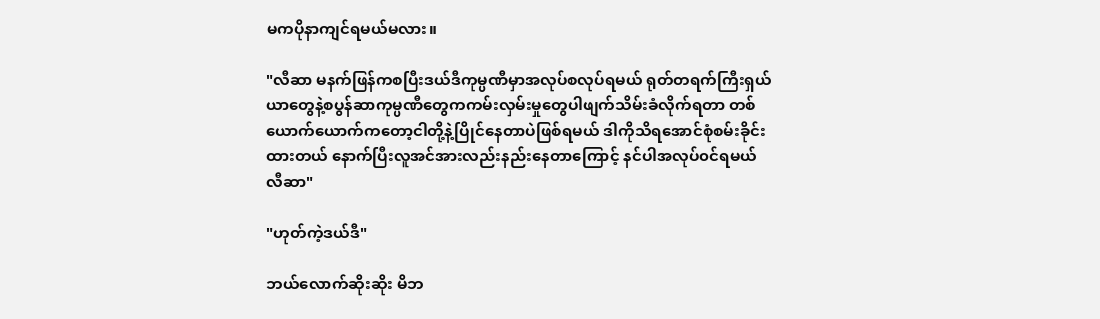မကပိုနာကျင်ရမယ်မလား။

"လီဆာ မနက်ဖြန်ကစပြီးဒယ်ဒီကုမ္ပဏီမှာအလုပ်စလုပ်ရမယ် ရုတ်တရက်ကြီးရှယ်ယာတွေနဲ့စပွန်ဆာကုမ္ပဏီတွေကကမ်းလှမ်းမှုတွေပါဖျက်သိမ်းခံလိုက်ရတာ တစ်ယောက်ယောက်ကတော့ငါတို့နဲ့ပြိုင်နေတာပဲဖြစ်ရမယ် ဒါကိုသိရအောင်စုံစမ်းခိုင်းထားတယ် နောက်ပြီးလူအင်အားလည်းနည်းနေတာကြောင့် နင်ပါအလုပ်၀င်ရမယ်လီဆာ"

"ဟုတ်ကဲ့ဒယ်ဒီ"

ဘယ်လောက်ဆိုးဆိုး မိဘ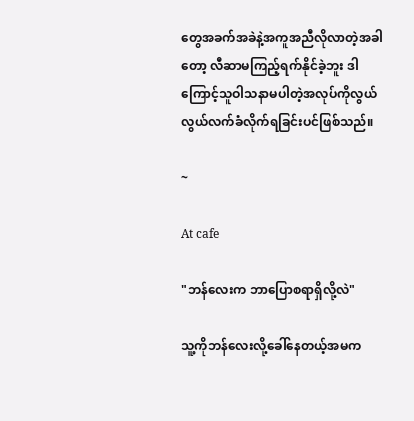တွေအခက်အခဲနဲ့အကူအညီလိုလာတဲ့အခါတော့ လီဆာမကြည့်ရက်နိုင်ခဲ့ဘူး ဒါကြောင့်သူဝါသနာမပါတဲ့အလုပ်ကိုလွယ်လွယ်လက်ခံလိုက်ရခြင်းပင်ဖြစ်သည်။

~

At cafe

"ဘန်လေးက ဘာပြောစရာရှိလို့လဲ"

သူ့ကိုဘန်လေးလို့ခေါ်နေတယ့်အမက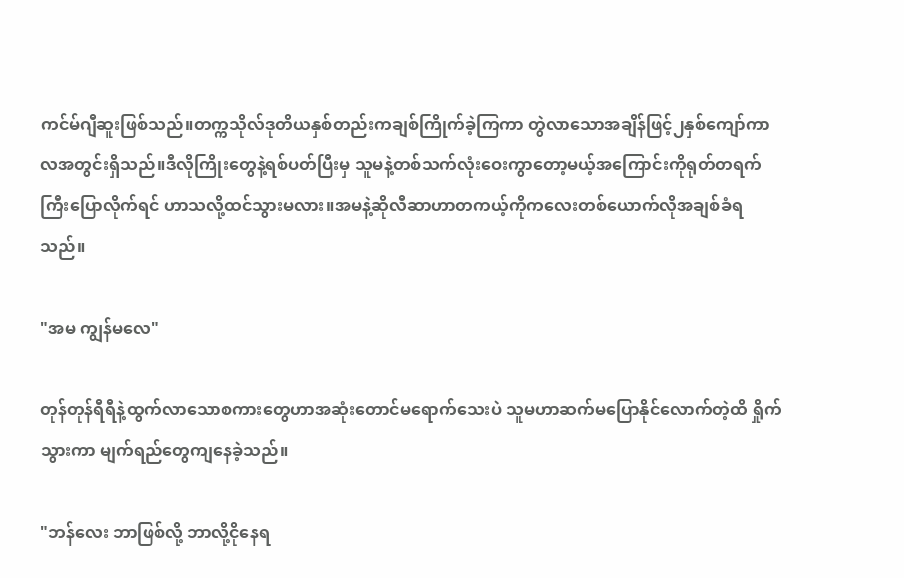ကင်မ်ဂျီဆူးဖြစ်သည်။တက္ကသိုလ်ဒုတိယနှစ်‌တည်းကချစ်ကြိုက်ခဲ့ကြကာ တွဲလာသောအချိန်ဖြင့်၂နှစ်ကျော်ကာလအတွင်းရှိသည်။ဒီလိုကြိုးတွေနဲ့ရစ်ပတ်ပြီးမှ သူမနဲ့တစ်သက်လုံးဝေးကွာတော့မယ့်အကြောင်းကိုရုတ်တရက်ကြီးပြောလိုက်ရင် ဟာသလို့ထင်သွားမလား။အမနဲ့ဆိုလီဆာဟာတကယ့်ကိုကလေးတစ်ယောက်လိုအချစ်ခံရသည်။

"အမ ကျွန်မလေ"

တုန်တုန်ရီရီနဲ့ထွက်လာသောစကားတွေဟာအဆုံးတောင်မရောက်သေးပဲ သူမဟာဆက်မပြောနိုင်လောက်တဲ့ထိ ရှိုက်သွားကာ မျက်ရည်တွေကျနေခဲ့သည်။

"ဘန်လေး ဘာဖြစ်လို့ ဘာလို့ငိုနေရ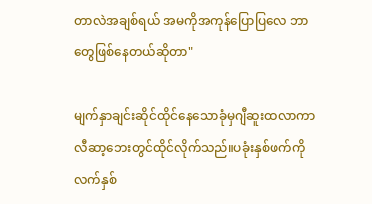တာလဲအချစ်ရယ် အမကိုအကုန်ပြောပြလေ ဘာတွေဖြစ်နေတယ်ဆိုတာ"

မျက်နှာချင်းဆိုင်ထိုင်နေသောခုံမှဂျီဆူးထလာကာ လီဆာ့ဘေးတွင်ထိုင်လိုက်သည်။ပခုံးနှစ်ဖက်ကို လက်နှစ်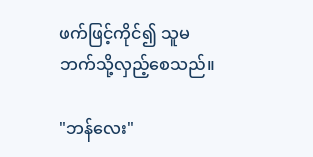ဖက်ဖြင့်ကိုင်၍ သူမဘက်သို့လှည့်စေသည်။

"ဘန်လေး"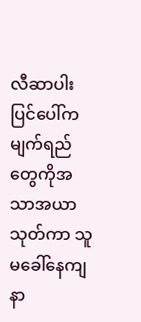လီဆာပါးပြင်ပေါ်ကမျက်ရည်တွေကိုအသာအယာသုတ်ကာ သူမခေါ်နေကျနာ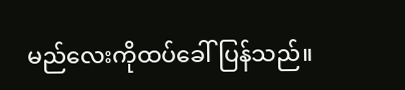မည်လေးကိုထပ်ခေါ်ပြန်သည်။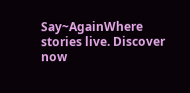Say~AgainWhere stories live. Discover now